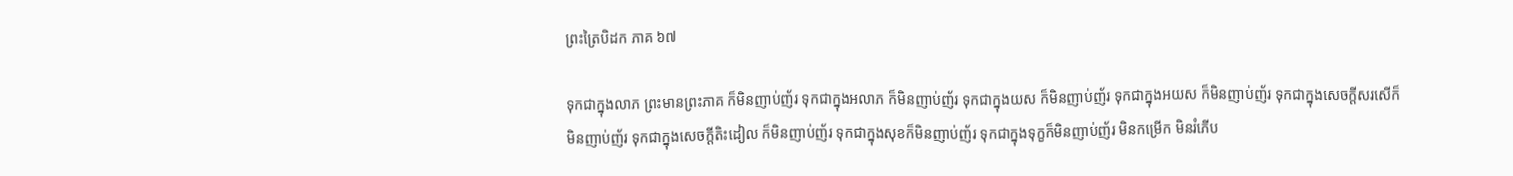ព្រះត្រៃបិដក ភាគ ៦៧

ទុកជាក្នុងលាភ ព្រះមានព្រះភាគ ក៏មិនញាប់ញ័រ ទុកជាក្នុងអលាភ ក៏មិនញាប់ញ័រ ទុកជាក្នុងយស ក៏មិនញាប់ញ័រ ទុកជាក្នុងអយស ក៏មិនញាប់ញ័រ ទុកជាក្នុងសេចក្តីសរសើក៏មិនញាប់ញ័រ ទុកជាក្នុងសេចក្តីតិះដៀល ក៏មិនញាប់ញ័រ ទុកជាក្នុងសុខក៏មិនញាប់ញ័រ ទុកជាក្នុងទុក្ខក៏មិនញាប់ញ័រ មិនកម្រើក មិនរំភើប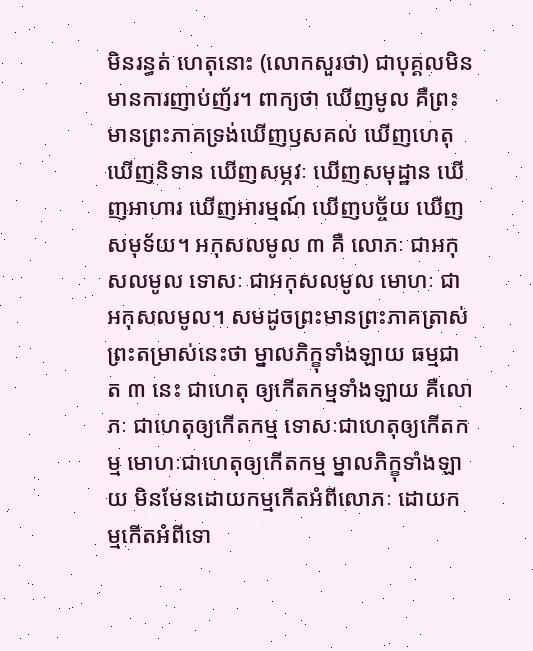មិនរន្ធត់ ហេតុនោះ (លោកសួរថា) ជាបុគ្គលមិនមានការញាប់ញ័រ។ ពាក្យថា ឃើញមូល គឺព្រះមានព្រះភាគទ្រង់ឃើញឫសគល់ ឃើញហេតុ ឃើញនិទាន ឃើញសម្ភវៈ ឃើញសមុដ្ឋាន ឃើញអាហារ ឃើញអារម្មណ៍ ឃើញបច្ច័យ ឃើញសមុទ័យ។ អកុសលមូល ៣ គឺ លោភៈ ជាអកុសលមូល ទោសៈ ជាអកុសលមូល មោហៈ ជាអកុសលមូល។ សមដូចព្រះមានព្រះភាគត្រាស់ព្រះតម្រាស់នេះថា ម្នាលភិក្ខុទាំងឡាយ ធម្មជាត ៣ នេះ ជាហេតុ ឲ្យកើតកម្មទាំងឡាយ គឺលោភៈ ជាហេតុឲ្យកើតកម្ម ទោសៈជាហេតុឲ្យកើតកម្ម មោហៈជាហេតុឲ្យកើតកម្ម ម្នាលភិក្ខុទាំងឡាយ មិនមែនដោយកម្មកើតអំពីលោភៈ ដោយកម្មកើតអំពីទោ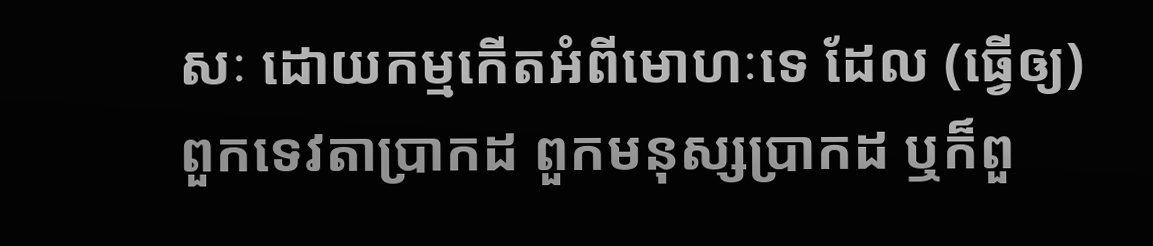សៈ ដោយកម្មកើតអំពីមោហៈទេ ដែល (ធ្វើឲ្យ) ពួកទេវតាប្រាកដ ពួកមនុស្សប្រាកដ ឬក៏ពួ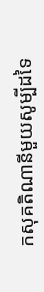កសុគតិណានីមួយសូម្បីដទៃ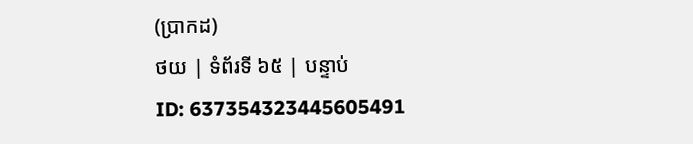(ប្រាកដ)
ថយ | ទំព័រទី ៦៥ | បន្ទាប់
ID: 637354323445605491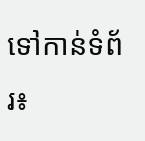ទៅកាន់ទំព័រ៖